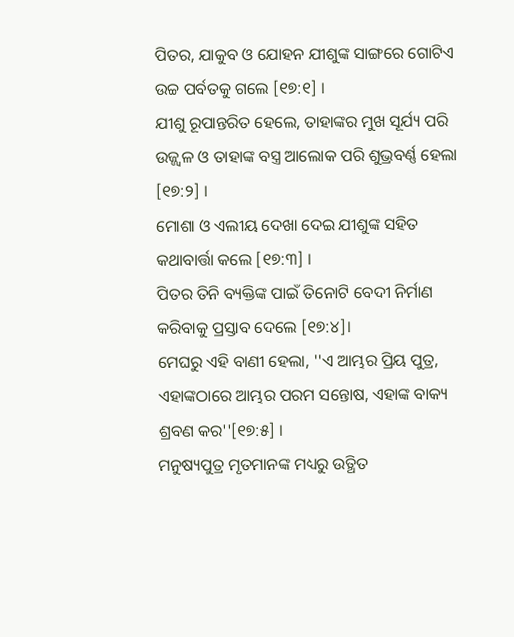ପିତର, ଯାକୁବ ଓ ଯୋହନ ଯୀଶୁଙ୍କ ସାଙ୍ଗରେ ଗୋଟିଏ ଉଚ୍ଚ ପର୍ବତକୁ ଗଲେ [୧୭:୧] ।
ଯୀଶୁ ରୂପାନ୍ତରିତ ହେଲେ, ତାହାଙ୍କର ମୁଖ ସୂର୍ଯ୍ୟ ପରି ଉଜ୍ଜ୍ୱଳ ଓ ତାହାଙ୍କ ବସ୍ତ୍ର ଆଲୋକ ପରି ଶୁଭ୍ରବର୍ଣ୍ଣ ହେଲା [୧୭:୨] ।
ମୋଶା ଓ ଏଲୀୟ ଦେଖା ଦେଇ ଯୀଶୁଙ୍କ ସହିତ କଥାବାର୍ତ୍ତା କଲେ [୧୭:୩] ।
ପିତର ତିନି ବ୍ୟକ୍ତିଙ୍କ ପାଇଁ ତିନୋଟି ବେଦୀ ନିର୍ମାଣ କରିବାକୁ ପ୍ରସ୍ତାବ ଦେଲେ [୧୭:୪]।
ମେଘରୁ ଏହି ବାଣୀ ହେଲା, ''ଏ ଆମ୍ଭର ପ୍ରିୟ ପୁତ୍ର, ଏହାଙ୍କଠାରେ ଆମ୍ଭର ପରମ ସନ୍ତୋଷ, ଏହାଙ୍କ ବାକ୍ୟ ଶ୍ରବଣ କର''[୧୭:୫] ।
ମନୁଷ୍ୟପୁତ୍ର ମୃତମାନଙ୍କ ମଧ୍ୟରୁ ଉତ୍ଥିତ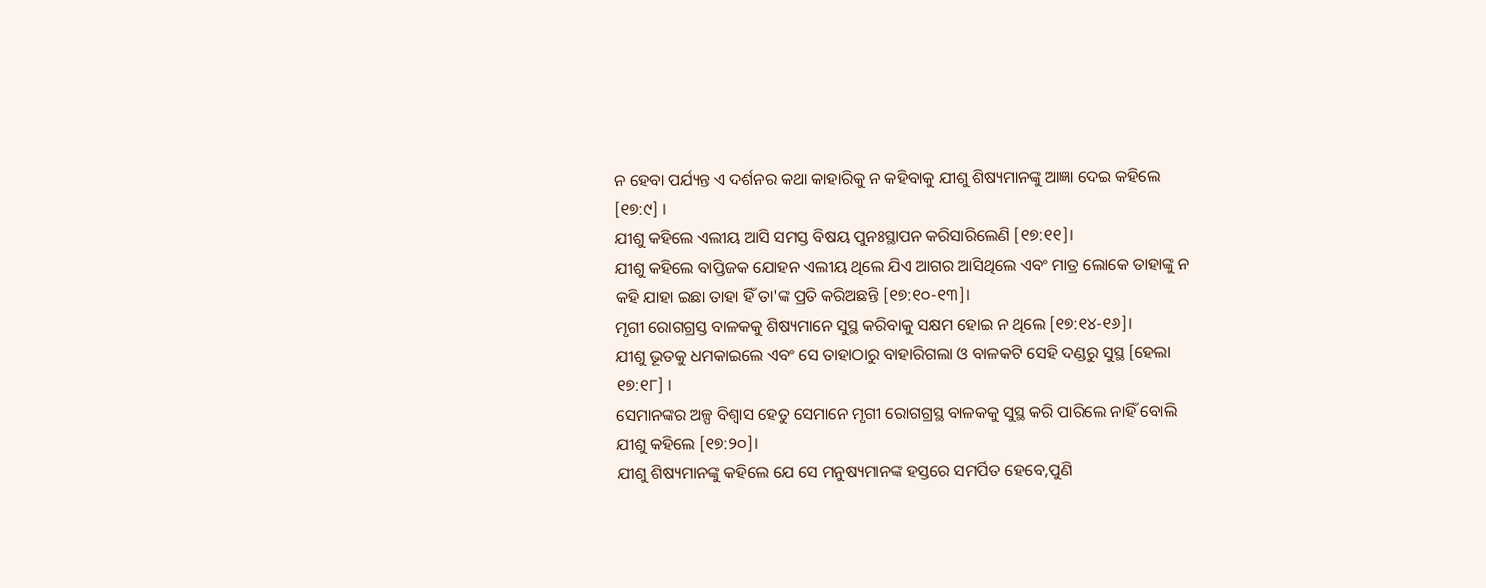ନ ହେବା ପର୍ଯ୍ୟନ୍ତ ଏ ଦର୍ଶନର କଥା କାହାରିକୁ ନ କହିବାକୁ ଯୀଶୁ ଶିଷ୍ୟମାନଙ୍କୁ ଆଜ୍ଞା ଦେଇ କହିଲେ [୧୭:୯] ।
ଯୀଶୁ କହିଲେ ଏଲୀୟ ଆସି ସମସ୍ତ ବିଷୟ ପୁନଃସ୍ଥାପନ କରିସାରିଲେଣି [୧୭:୧୧]।
ଯୀଶୁ କହିଲେ ବାପ୍ତିଜକ ଯୋହନ ଏଲୀୟ ଥିଲେ ଯିଏ ଆଗର ଆସିଥିଲେ ଏବଂ ମାତ୍ର ଲୋକେ ତାହାଙ୍କୁ ନ କହି ଯାହା ଇଛା ତାହା ହିଁ ତା'ଙ୍କ ପ୍ରତି କରିଅଛନ୍ତି [୧୭:୧୦-୧୩]।
ମୃଗୀ ରୋଗଗ୍ରସ୍ତ ବାଳକକୁ ଶିଷ୍ୟମାନେ ସୁସ୍ଥ କରିବାକୁ ସକ୍ଷମ ହୋଇ ନ ଥିଲେ [୧୭:୧୪-୧୬]।
ଯୀଶୁ ଭୂତକୁ ଧମକାଇଲେ ଏବଂ ସେ ତାହାଠାରୁ ବାହାରିଗଲା ଓ ବାଳକଟି ସେହି ଦଣ୍ଡରୁ ସୁସ୍ଥ [ହେଲା ୧୭:୧୮] ।
ସେମାନଙ୍କର ଅଳ୍ପ ବିଶ୍ଵାସ ହେତୁ ସେମାନେ ମୃଗୀ ରୋଗଗ୍ରସ୍ଥ ବାଳକକୁ ସୁସ୍ଥ କରି ପାରିଲେ ନାହିଁ ବୋଲି ଯୀଶୁ କହିଲେ [୧୭:୨୦]।
ଯୀଶୁ ଶିଷ୍ୟମାନଙ୍କୁ କହିଲେ ଯେ ସେ ମନୁଷ୍ୟମାନଙ୍କ ହସ୍ତରେ ସମର୍ପିତ ହେବେ,ପୁଣି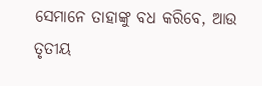ସେମାନେ ତାହାଙ୍କୁ ବଧ କରିବେ, ଆଉ ତୃତୀୟ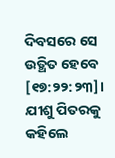ଦିବସରେ ସେ ଉତ୍ଥିତ ହେବେ [୧୭:୨୨:୨୩]।
ଯୀଶୁ ପିତରକୁ କହିଲେ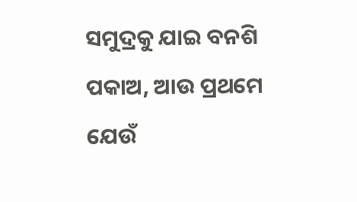ସମୁଦ୍ରକୁ ଯାଇ ବନଶି ପକାଅ, ଆଉ ପ୍ରଥମେ ଯେଉଁ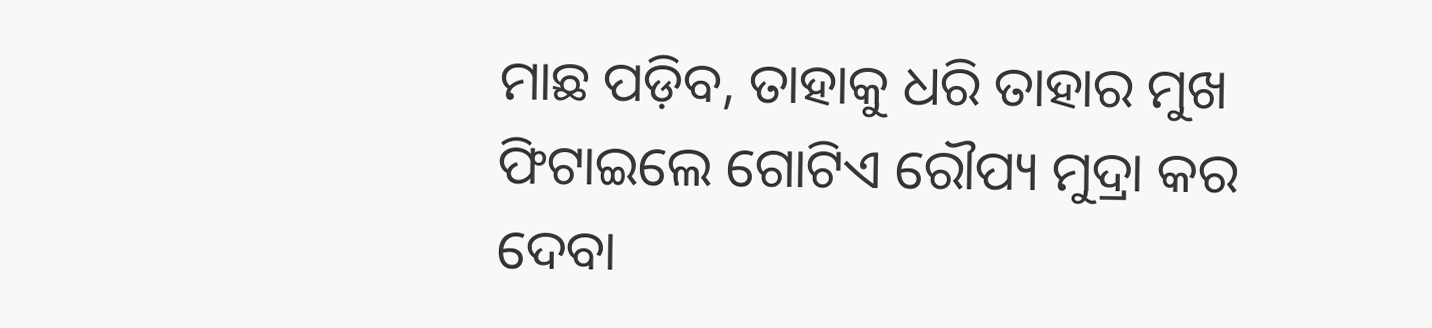ମାଛ ପଡ଼ିବ, ତାହାକୁ ଧରି ତାହାର ମୁଖ ଫିଟାଇଲେ ଗୋଟିଏ ରୌପ୍ୟ ମୁଦ୍ରା କର ଦେବା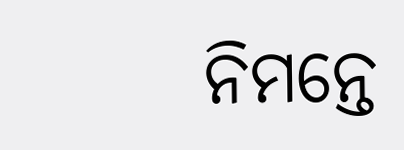ନିମନ୍ତେ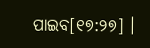ପାଇବ[୧୭:୨୭] ।